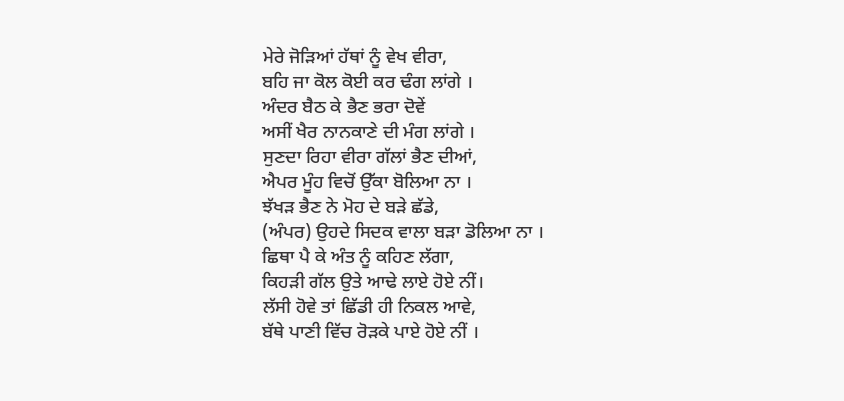ਮੇਰੇ ਜੋੜਿਆਂ ਹੱਥਾਂ ਨੂੰ ਵੇਖ ਵੀਰਾ,
ਬਹਿ ਜਾ ਕੋਲ ਕੋਈ ਕਰ ਢੰਗ ਲਾਂਗੇ ।
ਅੰਦਰ ਬੈਠ ਕੇ ਭੈਣ ਭਰਾ ਦੋਵੇਂ
ਅਸੀਂ ਖੈਰ ਨਾਨਕਾਣੇ ਦੀ ਮੰਗ ਲਾਂਗੇ ।
ਸੁਣਦਾ ਰਿਹਾ ਵੀਰਾ ਗੱਲਾਂ ਭੈਣ ਦੀਆਂ,
ਐਪਰ ਮੂੰਹ ਵਿਚੋਂ ਉੱਕਾ ਬੋਲਿਆ ਨਾ ।
ਝੱਖੜ ਭੈਣ ਨੇ ਮੋਹ ਦੇ ਬੜੇ ਛੱਡੇ,
(ਅੰਪਰ) ਉਹਦੇ ਸਿਦਕ ਵਾਲਾ ਬੜਾ ਡੋਲਿਆ ਨਾ ।
ਛਿਥਾ ਪੈ ਕੇ ਅੰਤ ਨੂੰ ਕਹਿਣ ਲੱਗਾ,
ਕਿਹੜੀ ਗੱਲ ਉਤੇ ਆਢੇ ਲਾਏ ਹੋਏ ਨੀਂ।
ਲੱਸੀ ਹੋਵੇ ਤਾਂ ਛਿੱਡੀ ਹੀ ਨਿਕਲ ਆਵੇ,
ਬੱਥੇ ਪਾਣੀ ਵਿੱਚ ਰੋੜਕੇ ਪਾਏ ਹੋਏ ਨੀਂ ।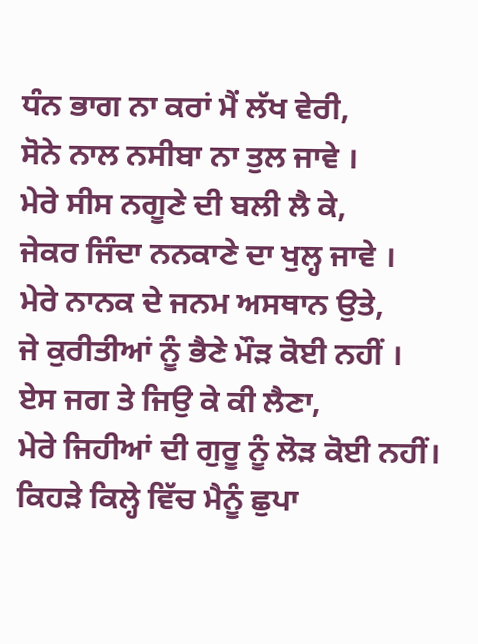ਧੰਨ ਭਾਗ ਨਾ ਕਰਾਂ ਮੈਂ ਲੱਖ ਵੇਰੀ,
ਸੋਨੇ ਨਾਲ ਨਸੀਬਾ ਨਾ ਤੁਲ ਜਾਵੇ ।
ਮੇਰੇ ਸੀਸ ਨਗੂਣੇ ਦੀ ਬਲੀ ਲੈ ਕੇ,
ਜੇਕਰ ਜਿੰਦਾ ਨਨਕਾਣੇ ਦਾ ਖੁਲ੍ਹ ਜਾਵੇ ।
ਮੇਰੇ ਨਾਨਕ ਦੇ ਜਨਮ ਅਸਥਾਨ ਉਤੇ,
ਜੇ ਕੁਰੀਤੀਆਂ ਨੂੰ ਭੈਣੇ ਮੌੜ ਕੋਈ ਨਹੀਂ ।
ਏਸ ਜਗ ਤੇ ਜਿਉ ਕੇ ਕੀ ਲੈਣਾ,
ਮੇਰੇ ਜਿਹੀਆਂ ਦੀ ਗੁਰੂ ਨੂੰ ਲੋੜ ਕੋਈ ਨਹੀਂ।
ਕਿਹੜੇ ਕਿਲ੍ਹੇ ਵਿੱਚ ਮੈਨੂੰ ਛੁਪਾ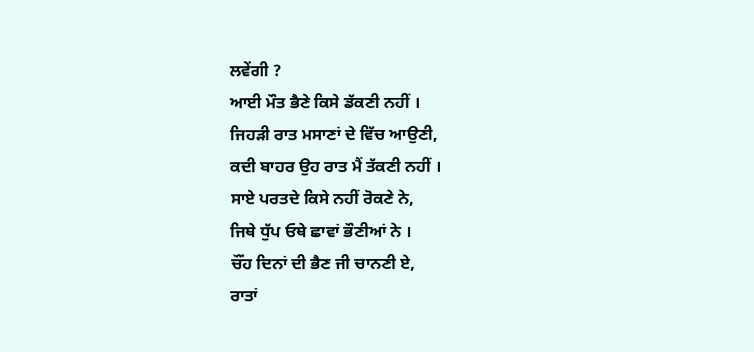ਲਵੇਂਗੀ ?
ਆਈ ਮੌਤ ਭੈਣੇ ਕਿਸੇ ਡੱਕਣੀ ਨਹੀਂ ।
ਜਿਹੜੀ ਰਾਤ ਮਸਾਣਾਂ ਦੇ ਵਿੱਚ ਆਉਣੀ,
ਕਦੀ ਬਾਹਰ ਉਹ ਰਾਤ ਮੈਂ ਤੱਕਣੀ ਨਹੀਂ ।
ਸਾਏ ਪਰਤਦੇ ਕਿਸੇ ਨਹੀਂ ਰੋਕਣੇ ਨੇ,
ਜਿਥੇ ਧੁੱਪ ਓਥੇ ਛਾਵਾਂ ਭੌਣੀਆਂ ਨੇ ।
ਚੌਂਹ ਦਿਨਾਂ ਦੀ ਭੈਣ ਜੀ ਚਾਨਣੀ ਏ,
ਰਾਤਾਂ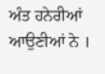ਅੰਤ ਹਨੇਰੀਆਂ ਆਉਣੀਆਂ ਨੇ ।